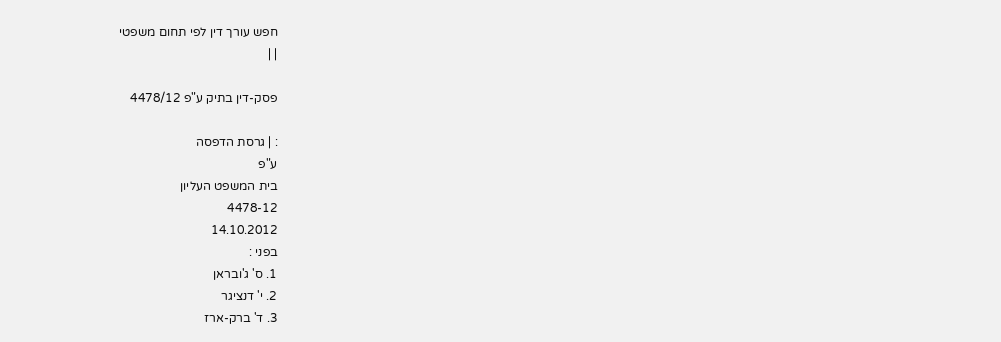חפש עורך דין לפי תחום משפטי
| |

פסק-דין בתיק ע"פ 4478/12

: | גרסת הדפסה
ע"פ
בית המשפט העליון
4478-12
14.10.2012
בפני :
1. ס' ג'ובראן
2. י' דנציגר
3. ד' ברק-ארז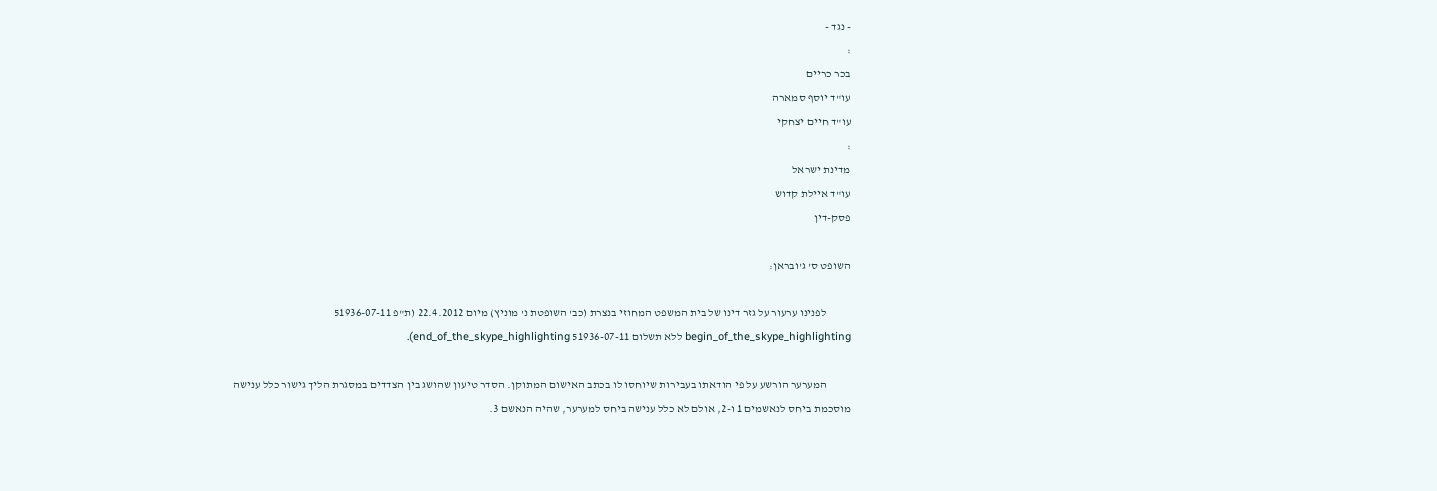- נגד -
:
בכר כריים
עו"ד יוסף סמארה
עו"ד חיים יצחקי
:
מדינת ישראל
עו"ד איילת קדוש
פסק-דין

השופט ס' ג'ובראן:

           לפנינו ערעור על גזר דינו של בית המשפט המחוזי בנצרת (כב' השופטת נ' מוניץ) מיום 22.4.2012 (ת"פ 51936-07-11 begin_of_the_skype_highlighting ללא תשלום 51936-07-11 end_of_the_skype_highlighting).

           המערער הורשע על פי הודאתו בעבירות שיוחסו לו בכתב האישום המתוקן. הסדר טיעון שהושג בין הצדדים במסגרת הליך גישור כלל ענישה מוסכמת ביחס לנאשמים 1 ו-2, אולם לא כלל ענישה ביחס למערער, שהיה הנאשם 3.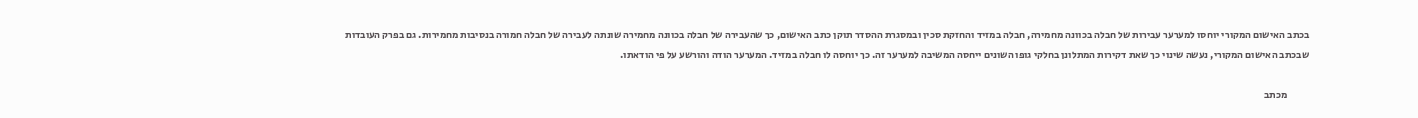בכתב האישום המקורי יוחסו למערער עבירות של חבלה בכוונה מחמירה, חבלה במזיד והחזקת סכין ובמסגרת ההסדר תוקן כתב האישום, כך שהעבירה של חבלה בכוונה מחמירה שונתה לעבירה של חבלה חמורה בנסיבות מחמירות. גם בפרק העובדות שבכתב האישום המקורי, נעשה שינוי כך שאת דקירות המתלונן בחלקי גופו השונים ייחסה המשיבה למערער זה. כך יוחסה לו חבלה במזיד. המערער הודה והורשע על פי הודאתו.

           מכתב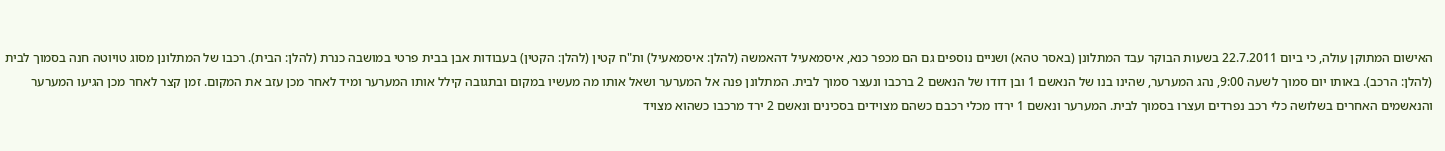האישום המתוקן עולה, כי ביום 22.7.2011 בשעות הבוקר עבד המתלונן (באסר טהא) ושניים נוספים גם הם מכפר כנא, איסמאעיל דהאמשה (להלן: איסמאעיל) ות"ח קטין (להלן: הקטין) בעבודות אבן בבית פרטי במושבה כנרת (להלן: הבית). רכבו של המתלונן מסוג טויוטה חנה בסמוך לבית (להלן: הרכב). באותו יום סמוך לשעה 9:00, נהג המערער, שהינו בנו של הנאשם 1 ובן דודו של הנאשם 2 ברכבו ונעצר סמוך לבית. המתלונן פנה אל המערער ושאל אותו מה מעשיו במקום ובתגובה קילל אותו המערער ומיד לאחר מכן עזב את המקום. זמן קצר לאחר מכן הגיעו המערער והנאשמים האחרים בשלושה כלי רכב נפרדים ועצרו בסמוך לבית. המערער ונאשם 1 ירדו מכלי רכבם כשהם מצוידים בסכינים ונאשם 2 ירד מרכבו כשהוא מצויד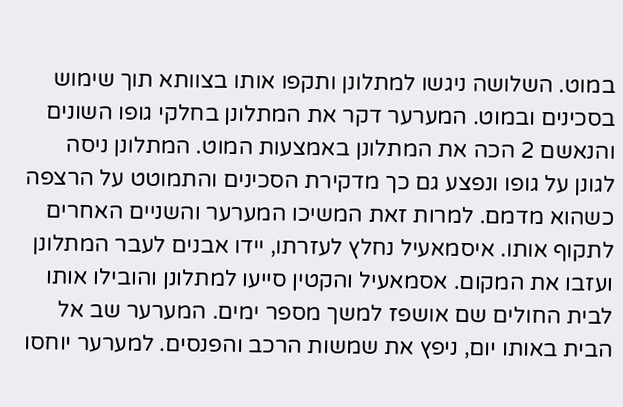במוט. השלושה ניגשו למתלונן ותקפו אותו בצוותא תוך שימוש בסכינים ובמוט. המערער דקר את המתלונן בחלקי גופו השונים והנאשם 2 הכה את המתלונן באמצעות המוט. המתלונן ניסה לגונן על גופו ונפצע גם כך מדקירת הסכינים והתמוטט על הרצפה כשהוא מדמם. למרות זאת המשיכו המערער והשניים האחרים לתקוף אותו. איסמאעיל נחלץ לעזרתו, יידו אבנים לעבר המתלונן ועזבו את המקום. אסמאעיל והקטין סייעו למתלונן והובילו אותו לבית החולים שם אושפז למשך מספר ימים. המערער שב אל הבית באותו יום, ניפץ את שמשות הרכב והפנסים. למערער יוחסו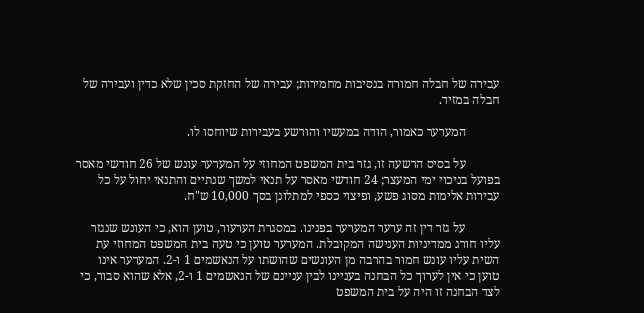עבירה של חבלה חמורה בנסיבות מחמירות; עבירה של החזקת סכין שלא כדין ועבירה של חבלה במזיד.

           המערער כאמור, הודה במעשיו והורשע בעבירות שיוחסו לו.

           על בסיס הרשעה זו, גזר בית המשפט המחוזי על המערער עונש של 26 חודשי מאסר בפועל בניכוי ימי המעצר; 24 חודשי מאסר על תנאי למשך שנתיים והתנאי יחול על כל עבירות אלימות מסוג פשע, ופיצוי כספי למתלונן בסך 10,000 ש"ח.

           על גזר דין זה ערער המערער בפנינו. במסגרת הערעור, טוען הוא, כי העונש שנגזר עליו חורג ממדיניות הענישה המקובלת. המערער טוען כי טעה בית המשפט המחוזי עת השית עליו עונש חמור בהרבה מן העונשים שהושתו על הנאשמים 1 ו-2. המערער אינו טוען כי אין לערוך כל הבחנה בעניינו לבין עניינם של הנאשמים 1 ו-2, אלא שהוא סבור, כי לצד הבחנה זו היה על בית המשפט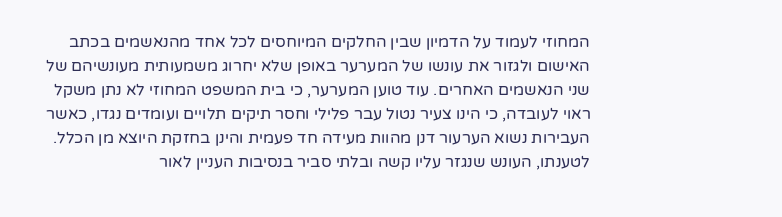המחוזי לעמוד על הדמיון שבין החלקים המיוחסים לכל אחד מהנאשמים בכתב האישום ולגזור את עונשו של המערער באופן שלא יחרוג משמעותית מעונשיהם של שני הנאשמים האחרים. עוד טוען המערער, כי בית המשפט המחוזי לא נתן משקל ראוי לעובדה, כי הינו צעיר נטול עבר פלילי וחסר תיקים תלויים ועומדים נגדו, כאשר העבירות נשוא הערעור דנן מהוות מעידה חד פעמית והינן בחזקת היוצא מן הכלל. לטענתו, העונש שנגזר עליו קשה ובלתי סביר בנסיבות העניין לאור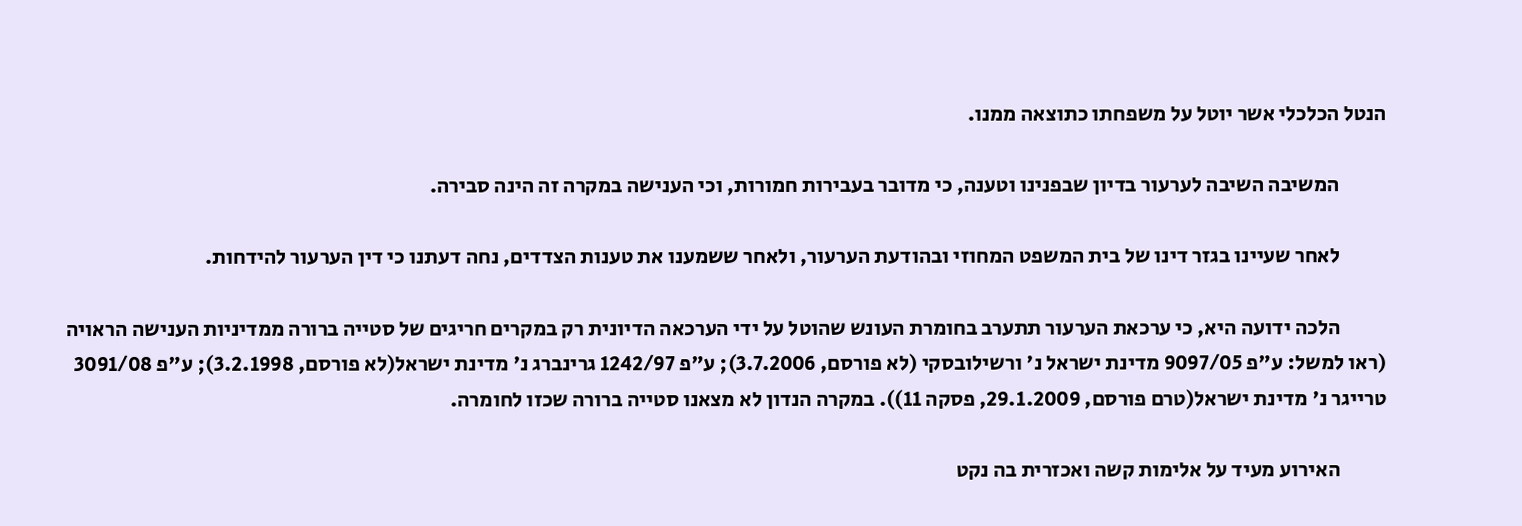הנטל הכלכלי אשר יוטל על משפחתו כתוצאה ממנו.

           המשיבה השיבה לערעור בדיון שבפנינו וטענה, כי מדובר בעבירות חמורות, וכי הענישה במקרה זה הינה סבירה.

           לאחר שעיינו בגזר דינו של בית המשפט המחוזי ובהודעת הערעור, ולאחר ששמענו את טענות הצדדים, נחה דעתנו כי דין הערעור להידחות.

           הלכה ידועה היא, כי ערכאת הערעור תתערב בחומרת העונש שהוטל על ידי הערכאה הדיונית רק במקרים חריגים של סטייה ברורה ממדיניות הענישה הראויה (ראו למשל: ע"פ 9097/05 מדינת ישראל נ' ורשילובסקי (לא פורסם, 3.7.2006); ע"פ 1242/97 גרינברג נ' מדינת ישראל(לא פורסם, 3.2.1998); ע"פ 3091/08 טרייגר נ' מדינת ישראל(טרם פורסם, 29.1.2009, פסקה 11)). במקרה הנדון לא מצאנו סטייה ברורה שכזו לחומרה.

           האירוע מעיד על אלימות קשה ואכזרית בה נקט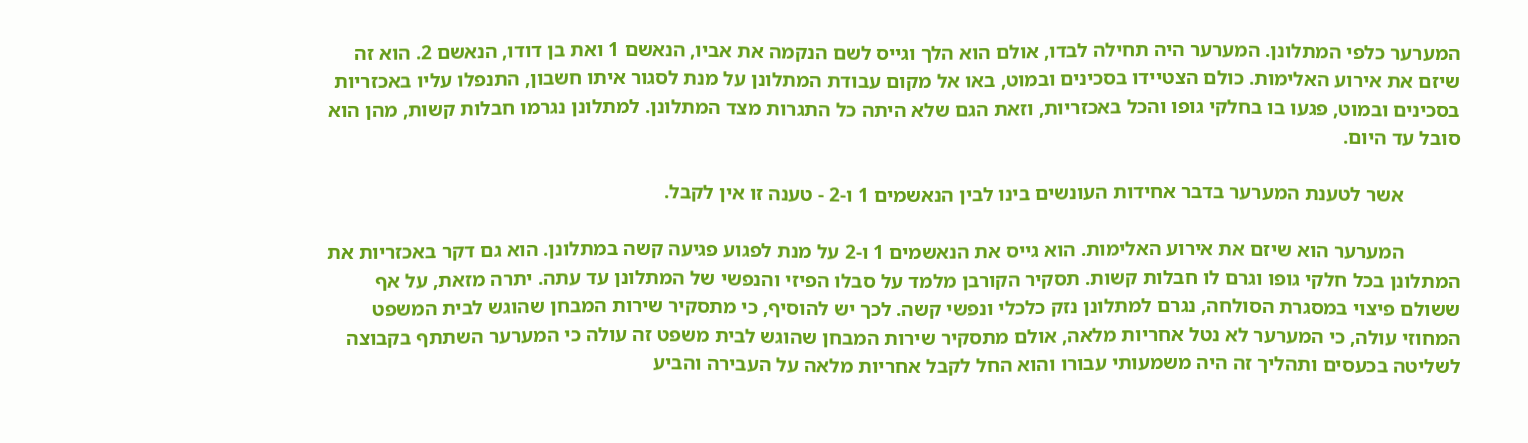המערער כלפי המתלונן. המערער היה תחילה לבדו, אולם הוא הלך וגייס לשם הנקמה את אביו, הנאשם 1 ואת בן דודו, הנאשם 2. הוא זה שיזם את אירוע האלימות. כולם הצטיידו בסכינים ובמוט, באו אל מקום עבודת המתלונן על מנת לסגור איתו חשבון, התנפלו עליו באכזריות בסכינים ובמוט, פגעו בו בחלקי גופו והכל באכזריות, וזאת הגם שלא היתה כל התגרות מצד המתלונן. למתלונן נגרמו חבלות קשות, מהן הוא סובל עד היום.

           אשר לטענת המערער בדבר אחידות העונשים בינו לבין הנאשמים 1 ו-2 - טענה זו אין לקבל.

           המערער הוא שיזם את אירוע האלימות. הוא גייס את הנאשמים 1 ו-2 על מנת לפגוע פגיעה קשה במתלונן. הוא גם דקר באכזריות את המתלונן בכל חלקי גופו וגרם לו חבלות קשות. תסקיר הקורבן מלמד על סבלו הפיזי והנפשי של המתלונן עד עתה. יתרה מזאת, על אף ששולם פיצוי במסגרת הסולחה, נגרם למתלונן נזק כלכלי ונפשי קשה. לכך יש להוסיף, כי מתסקיר שירות המבחן שהוגש לבית המשפט המחוזי עולה, כי המערער לא נטל אחריות מלאה, אולם מתסקיר שירות המבחן שהוגש לבית משפט זה עולה כי המערער השתתף בקבוצה לשליטה בכעסים ותהליך זה היה משמעותי עבורו והוא החל לקבל אחריות מלאה על העבירה והביע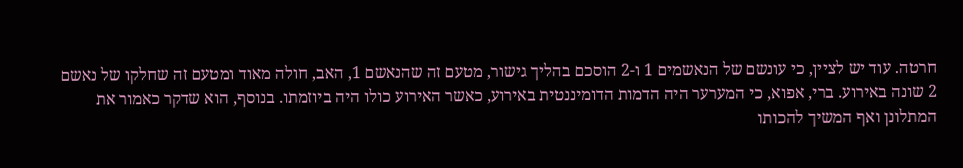חרטה. עוד יש לציין, כי עונשם של הנאשמים 1 ו-2 הוסכם בהליך גישור, מטעם זה שהנאשם 1, האב, חולה מאוד ומטעם זה שחלקו של נאשם 2 שונה באירוע. ברי, אפוא, כי המערער היה הדמות הדומיננטית באירוע, כאשר האירוע כולו היה ביוזמתו. בנוסף, הוא שדקר כאמור את המתלונן ואף המשיך להכותו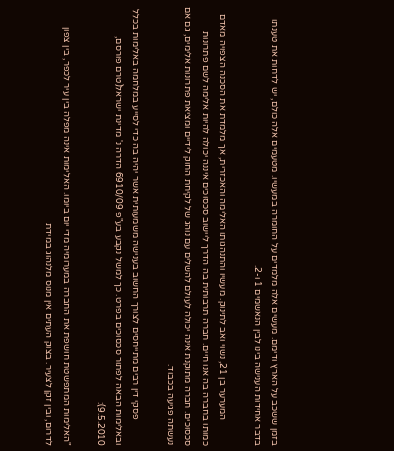בזמן ששכב על הארץ ודימם. מעשים אלה מלמדים על החומרה במעשיו. מטעמים אלה כולם, יש לדחות את טענתו בדבר אחידות הענישה בינו לבין הנאשמים 1 ו-2.

           המערער בן 21, נשוי ואב לתינוק. מעשיו והתנהגותו האלימה והאכזרית, אך מלמדת את הסכנה הצפויה מאדם כמותו בחברה בה אנו חיים. חברה תרבותית בה הדרך ליישוב סכסוכים איננה יכולה להיות אלימה לשם פתרונות סכסוכים. חברה מתוקנת אינה יכולה לעולם להשלים עם נוהג של לקיחת החוק לידיים ומציאת פתרונות אלימים, גם אם נעשתה פגיעה בכבוד.

           פסקי דין רבים מתייחסים לצורך החשוב בענישה משמעותית אשר יהיה בה כדי לסייע במלחמה באלימות בכלל ובאלימות הבאה לפתור סכסוכים בפרט. כך למשל נקבע בע"פ 6910/09 הדרה נ' מדינת ישראל(טרם פורסם, 9.5.2010):

"האלימות המתפשטת חושפת את החברה במערומיה מדי יום ביומו. האלימות אינה מפלה בין עיר לכפר, בין צפון לדרום, ובין זקן לצעיר. בצוק העתים אין מנוס מלנהוג במידת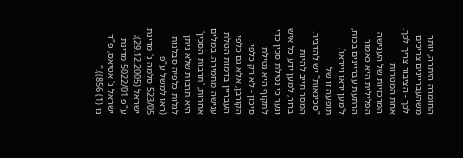החומרה היתרה, יותר משהעבריינים צריכים לכך - הציבור צריך לכך. אחת המטרות המרכזיות של הענישה הפלילית היא כאמור הרתעת עבריינים בכוח, ל'מען יראו וייראו'. תופעה זו של "סכינאות" יש להדביר. המסר חייב להיות ברור, למען ידע כל איש ונער כי נטילת סכין כדי לתקוף היא נטילת סיכון - לא רק כלפי הקורבן, אלא גם כלפי העבריין בדמות הטלת ענישה מחמירה. במלים אחרות, 'תרבות הסכין' היא תרבות שלא ניתן לגלות כלפיה סבלנות (ראו למשל ע"פ 523/05 סלמה נ' מדינת ישראל (29.12.2005); ע"פ 5022/01 מדינת ישראל נ' אטיאס, פ"ד נו (1) 856))."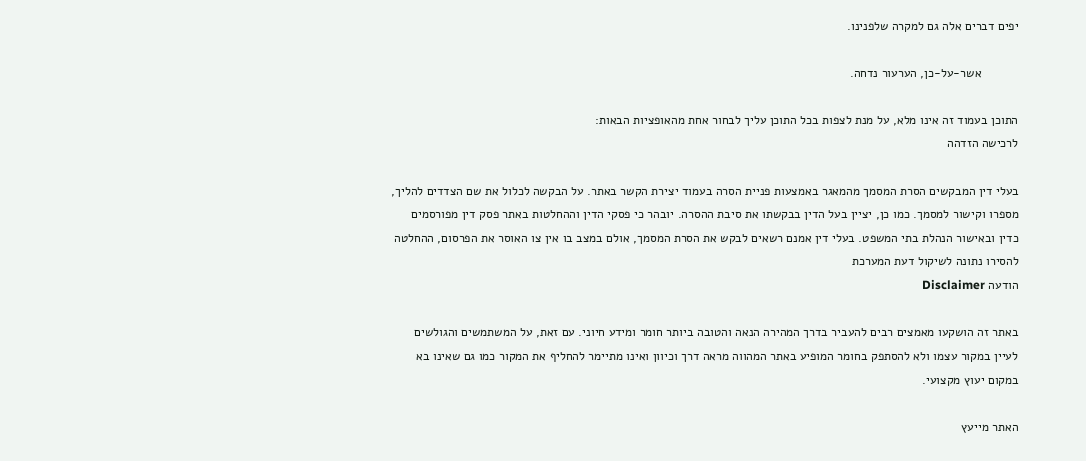יפים דברים אלה גם למקרה שלפנינו.

           אשר-על-כן, הערעור נדחה.

התוכן בעמוד זה אינו מלא, על מנת לצפות בכל התוכן עליך לבחור אחת מהאופציות הבאות:
לרכישה הזדהה

בעלי דין המבקשים הסרת המסמך מהמאגר באמצעות פניית הסרה בעמוד יצירת הקשר באתר. על הבקשה לכלול את שם הצדדים להליך, מספרו וקישור למסמך. כמו כן, יציין בעל הדין בבקשתו את סיבת ההסרה. יובהר כי פסקי הדין וההחלטות באתר פסק דין מפורסמים כדין ובאישור הנהלת בתי המשפט. בעלי דין אמנם רשאים לבקש את הסרת המסמך, אולם במצב בו אין צו האוסר את הפרסום, ההחלטה להסירו נתונה לשיקול דעת המערכת
הודעה Disclaimer

באתר זה הושקעו מאמצים רבים להעביר בדרך המהירה הנאה והטובה ביותר חומר ומידע חיוני. עם זאת, על המשתמשים והגולשים לעיין במקור עצמו ולא להסתפק בחומר המופיע באתר המהווה מראה דרך וכיוון ואינו מתיימר להחליף את המקור כמו גם שאינו בא במקום יעוץ מקצועי.

האתר מייעץ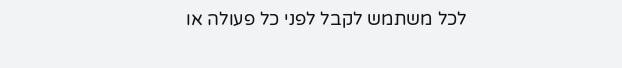לכל משתמש לקבל לפני כל פעולה או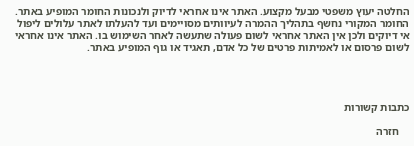החלטה יעוץ משפטי מבעל מקצוע. האתר אינו אחראי לדיוק ולנכונות החומר המופיע באתר. החומר המקורי נחשף בתהליך ההמרה לעיוותים מסויימים ועד להעלתו לאתר עלולים ליפול אי דיוקים ולכן אין האתר אחראי לשום פעולה שתעשה לאחר השימוש בו. האתר אינו אחראי לשום פרסום או לאמיתות פרטים של כל אדם, תאגיד או גוף המופיע באתר.




כתבות קשורות

    חזרה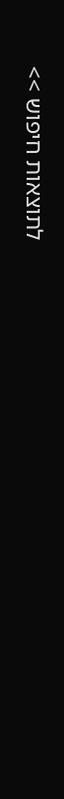לתוצאות חיפוש >>